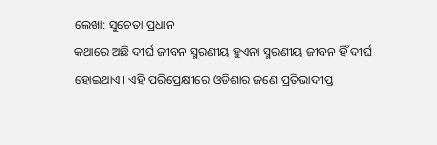ଲେଖା: ସୁଚେତା ପ୍ରଧାନ
କଥାରେ ଅଛି ଦୀର୍ଘ ଜୀବନ ସ୍ମରଣୀୟ ହୁଏନା ସ୍ମରଣୀୟ ଜୀବନ ହିଁ ଦୀର୍ଘ ହୋଇଥାଏ। ଏହି ପରିପ୍ରେକ୍ଷୀରେ ଓଡିଶାର ଜଣେ ପ୍ରତିଭାଦୀପ୍ତ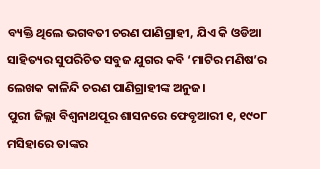ବ୍ୟକ୍ତି ଥିଲେ ଭଗବତୀ ଚରଣ ପାଣିଗ୍ରାହୀ, ଯିଏ କି ଓଡିଆ ସାହିତ୍ୟର ସୁପରିଚିତ ସବୁଜ ଯୁଗର କବି ‘ମାଟିର ମଣିଷ’ର ଲେଖକ କାଳିନ୍ଦି ଚରଣ ପାଣିଗ୍ରାହୀଙ୍କ ଅନୁଜ।
ପୁରୀ ଜିଲ୍ଲା ବିଶ୍ବନାଥପୂର ଶାସନରେ ଫେବୃଆରୀ ୧, ୧୯୦୮ ମସିହାରେ ତାଙ୍କର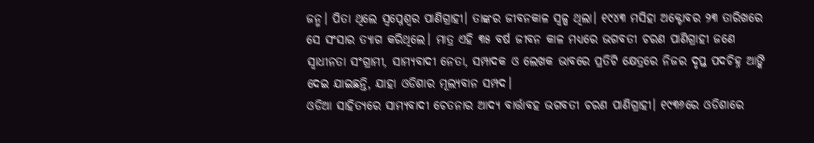ଜନ୍ମ। ପିତା ଥିଲେ ସ୍ବପ୍ନେଶ୍ବର ପାଣିଗ୍ରାହୀ। ତାଙ୍କର ଜୀବନକାଳ ସ୍ବଳ୍ପ ଥିଲା। ୧୯୪୩ ମସିହା ଅକ୍ଟୋବର ୨୩ ତାରିଖରେ ସେ ସଂସାର ତ୍ୟାଗ କରିଥିଲେ। ମାତ୍ର ଏହି ୩୫ ବର୍ଷ ଜୀବନ କାଳ ମଧ୍ୟରେ ଭଗବତୀ ଚରଣ ପାଣିଗ୍ରାହୀ ଜଣେ ସ୍ବାଧୀନତା ସଂଗ୍ରାମୀ, ସାମ୍ୟବାଦୀ ନେତା, ସମ୍ପାଦକ ଓ ଲେଖକ ଭାବରେ ପ୍ରତିଟି କ୍ଷେତ୍ରରେ ନିଜର ଦୃପ୍ତ ପଦଚିହ୍ନ ଆଙ୍କି ଦେଇ ଯାଇଛନ୍ତି, ଯାହା ଓଡିଶାର ମୂଲ୍ୟବାନ ସମ୍ପଦ।
ଓଡିଆ ସାହିତ୍ୟରେ ସାମ୍ୟବାଦୀ ଚେତନାର ଆଦ୍ୟ ବାର୍ତ୍ତାବହ ଭଗବତୀ ଚରଣ ପାଣିଗ୍ରାହୀ। ୧୯୩୬ରେ ଓଡିଶାରେ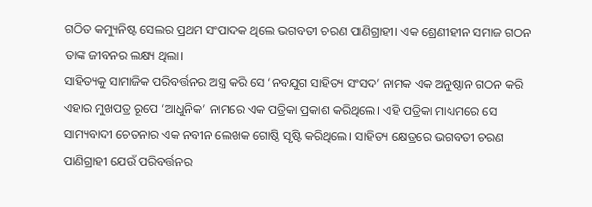ଗଠିତ କମ୍ୟୁନିଷ୍ଟ ସେଲର ପ୍ରଥମ ସଂପାଦକ ଥିଲେ ଭଗବତୀ ଚରଣ ପାଣିଗ୍ରାହୀ। ଏକ ଶ୍ରେଣୀହୀନ ସମାଜ ଗଠନ ତାଙ୍କ ଜୀବନର ଲକ୍ଷ୍ୟ ଥିଲା।
ସାହିତ୍ୟକୁ ସାମାଜିକ ପରିବର୍ତ୍ତନର ଅସ୍ତ୍ର କରି ସେ ‘ନବଯୁଗ ସାହିତ୍ୟ ସଂସଦ’ ନାମକ ଏକ ଅନୁଷ୍ଠାନ ଗଠନ କରି ଏହାର ମୁଖପତ୍ର ରୂପେ ‘ଆଧୁନିକ’ ନାମରେ ଏକ ପତ୍ରିକା ପ୍ରକାଶ କରିଥିଲେ। ଏହି ପତ୍ରିକା ମାଧ୍ୟମରେ ସେ ସାମ୍ୟବାଦୀ ଚେତନାର ଏକ ନବୀନ ଲେଖକ ଗୋଷ୍ଠି ସୃଷ୍ଟି କରିଥିଲେ। ସାହିତ୍ୟ କ୍ଷେତ୍ରରେ ଭଗବତୀ ଚରଣ ପାଣିଗ୍ରାହୀ ଯେଉଁ ପରିବର୍ତ୍ତନର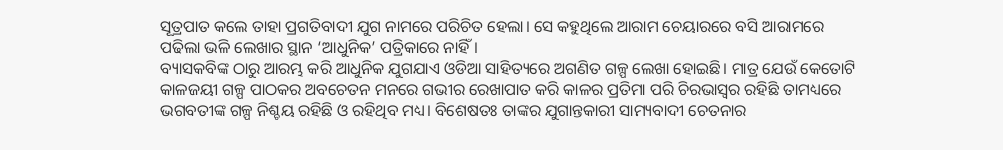ସୂତ୍ରପାତ କଲେ ତାହା ପ୍ରଗତିବାଦୀ ଯୁଗ ନାମରେ ପରିଚିତ ହେଲା। ସେ କହୁଥିଲେ ଆରାମ ଚେୟାରରେ ବସି ଆରାମରେ ପଢିଲା ଭଳି ଲେଖାର ସ୍ଥାନ ‘ଆଧୁନିକ’ ପତ୍ରିକାରେ ନାହିଁ।
ବ୍ୟାସକବିଙ୍କ ଠାରୁ ଆରମ୍ଭ କରି ଆଧୁନିକ ଯୁଗଯାଏ ଓଡିଆ ସାହିତ୍ୟରେ ଅଗଣିତ ଗଳ୍ପ ଲେଖା ହୋଇଛି। ମାତ୍ର ଯେଉଁ କେତୋଟି କାଳଜୟୀ ଗଳ୍ପ ପାଠକର ଅବଚେତନ ମନରେ ଗଭୀର ରେଖାପାତ କରି କାଳର ପ୍ରତିମା ପରି ଚିରଭାସ୍ବର ରହିଛି ତାମଧ୍ୟରେ ଭଗବତୀଙ୍କ ଗଳ୍ପ ନିଶ୍ଚୟ ରହିଛି ଓ ରହିଥିବ ମଧ୍ୟ। ବିଶେଷତଃ ତାଙ୍କର ଯୁଗାନ୍ତକାରୀ ସାମ୍ୟବାଦୀ ଚେତନାର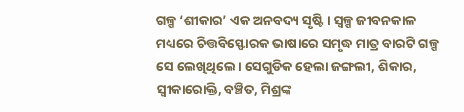ଗଳ୍ପ ‘ଶୀକାର’ ଏକ ଅନବଦ୍ୟ ସୃଷ୍ଟି। ସ୍ବଳ୍ପ ଜୀବନକାଳ ମଧ୍ୟରେ ଚିତ୍ତବିସ୍ଫୋରକ ଭାଷାରେ ସମୃଦ୍ଧ ମାତ୍ର ବାରଟି ଗଳ୍ପ ସେ ଲେଖିଥିଲେ। ସେଗୁଡିକ ହେଲା ଜଙ୍ଗଲୀ, ଶିକାର, ସ୍ବୀକାରୋକ୍ତି, ବଞ୍ଚିତ, ମିଶ୍ରଙ୍କ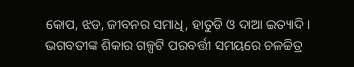କୋପ, ଝଡ, ଜୀବନର ସମାଧି, ହାତୁଡି ଓ ଦାଆ ଇତ୍ୟାଦି।
ଭଗବତୀଙ୍କ ଶିକାର ଗଳ୍ପଟି ପରବର୍ତ୍ତୀ ସମୟରେ ଚଳଚ୍ଚିତ୍ର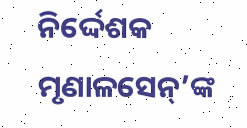ନିର୍ଦ୍ଦେଶକ ମୃଣାଳସେନ୍’ଙ୍କ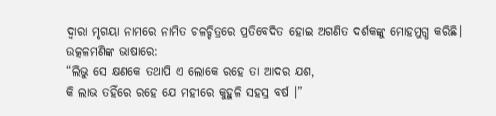ଦ୍ବାରା ମୃଗୟା ନାମରେ ନାମିତ ଚଳଚ୍ଚିତ୍ରରେ ପ୍ରତିବେଦିତ ହୋଇ ଅଗଣିତ ଦର୍ଶକଙ୍କୁ ମୋହମୁଗ୍ଧ କରିଛି।
ଉତ୍କଳମଣିଙ୍କ ଭାଷାରେ:
“ଲିଭୁ ସେ କ୍ଷଣକେ ତଥାପି ଏ ଲୋକେ ରହେ ତା ଆଦର ଯଶ,
କି ଲାଭ ତହିଁରେ ରହେ ଯେ ମହୀରେ କୁହୁଳି ସହସ୍ର ବର୍ଷ ।”